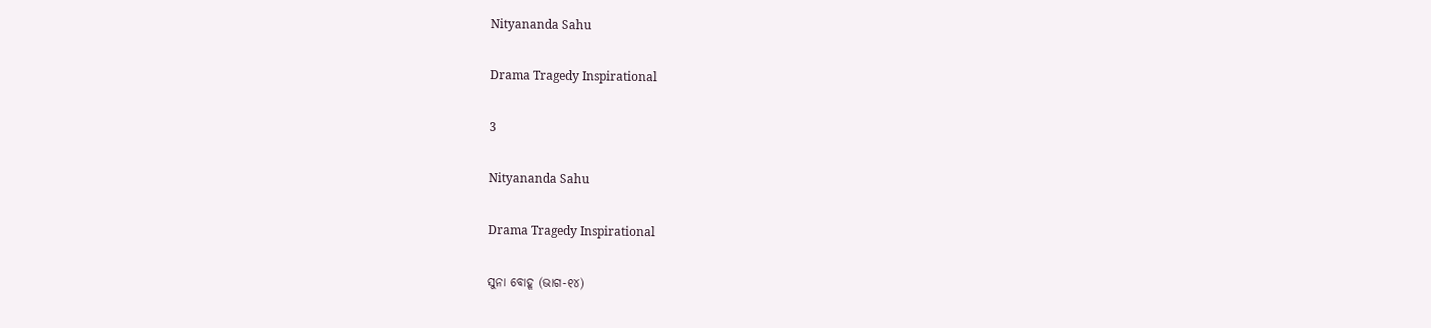Nityananda Sahu

Drama Tragedy Inspirational

3

Nityananda Sahu

Drama Tragedy Inspirational

ସୁନା ବୋହୂ (ଭାଗ-୧୪)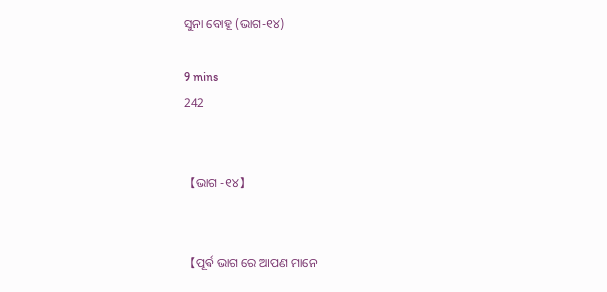ସୁନା ବୋହୂ (ଭାଗ-୧୪)

9 mins
242


【ଭାଗ -୧୪】


【ପୂର୍ଵ ଭାଗ ରେ ଆପଣ ମାନେ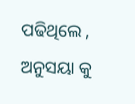ପଢିଥିଲେ , ଅନୁସୟା କୁ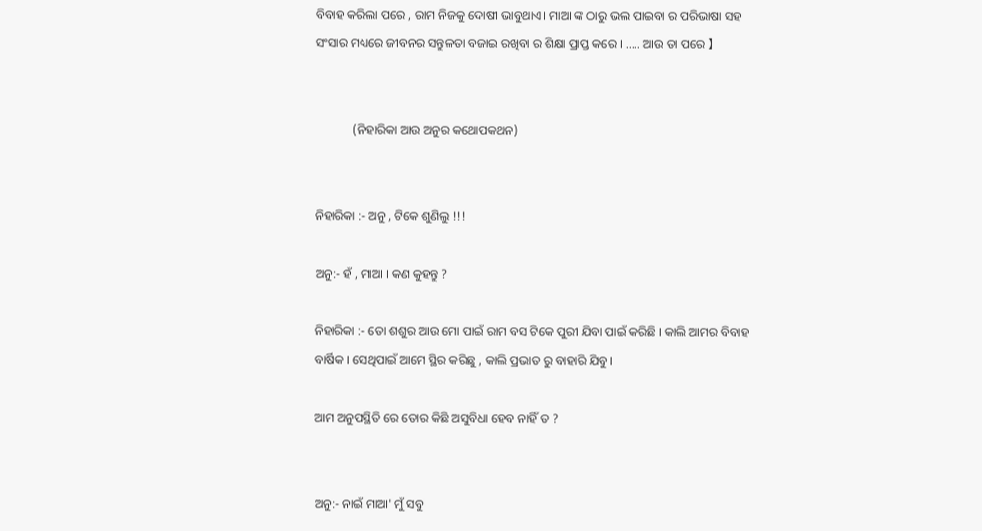ବିବାହ କରିଲା ପରେ , ରାମ ନିଜକୁ ଦୋଷୀ ଭାବୁଥାଏ। ମାଆ ଙ୍କ ଠାରୁ ଭଲ ପାଇବା ର ପରିଭାଷା ସହ ସଂସାର ମଧ୍ୟରେ ଜୀବନର ସନ୍ତୁଳତା ବଜାଇ ରଖିବା ର ଶିକ୍ଷା ପ୍ରାପ୍ତ କରେ । ..... ଆଉ ତା ପରେ 】


            (ନିହାରିକା ଆଉ ଅନୁର କଥୋପକଥନ)


ନିହାରିକା :- ଅନୁ , ଟିକେ ଶୁଣିଲୁ !!!

ଅନୁ:- ହଁ , ମାଆ । କଣ କୁହନ୍ତୁ ?

ନିହାରିକା :- ତୋ ଶଶୁର ଆଉ ମୋ ପାଇଁ ରାମ ବସ ଟିକେ ପୁରୀ ଯିବା ପାଇଁ କରିଛି । କାଲି ଆମର ବିବାହ ବାର୍ଷିକ । ସେଥିପାଇଁ ଆମେ ସ୍ଥିର କରିଛୁ , କାଲି ପ୍ରଭାତ ରୁ ବାହାରି ଯିବୁ।

ଆମ ଅନୁପସ୍ଥିତି ରେ ତୋର କିଛି ଅସୁବିଧା ହେବ ନାହିଁ ତ ?


ଅନୁ:- ନାଇଁ ମାଆ' ମୁଁ ସବୁ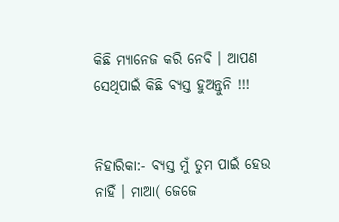କିଛି ମ୍ୟାନେଜ କରି ନେବି । ଆପଣ ସେଥିପାଇଁ କିଛି ବ୍ୟସ୍ତ ହୁଅନ୍ତୁନି !!!


ନିହାରିକା:- ବ୍ୟସ୍ତ ମୁଁ ତୁମ ପାଇଁ ହେଉ ନାହିଁ । ମାଆ( ଜେଜେ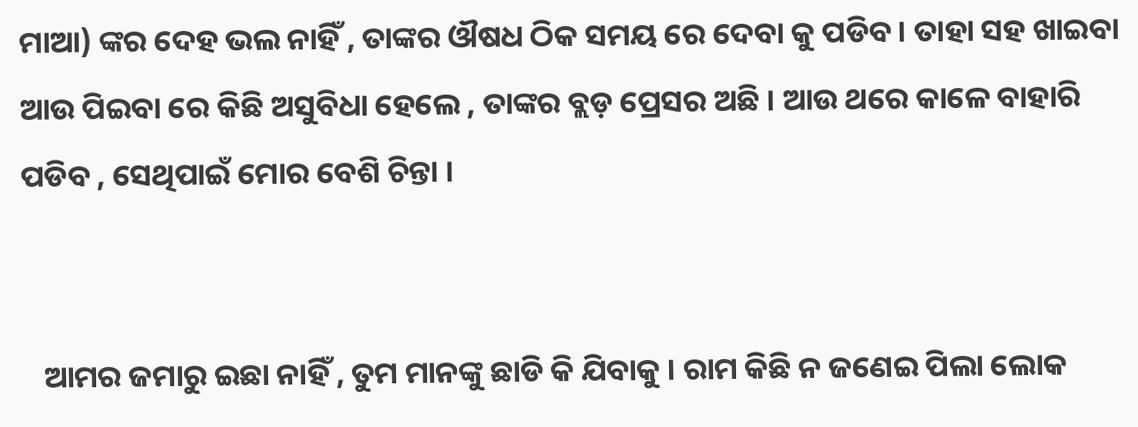ମାଆ) ଙ୍କର ଦେହ ଭଲ ନାହିଁ , ତାଙ୍କର ଔଷଧ ଠିକ ସମୟ ରେ ଦେବା କୁ ପଡିବ । ତାହା ସହ ଖାଇବା ଆଉ ପିଇବା ରେ କିଛି ଅସୁବିଧା ହେଲେ , ତାଙ୍କର ବ୍ଲଡ଼ ପ୍ରେସର ଅଛି । ଆଉ ଥରେ କାଳେ ବାହାରି ପଡିବ , ସେଥିପାଇଁ ମୋର ବେଶି ଚିନ୍ତା ।


   ଆମର ଜମାରୁ ଇଛା ନାହିଁ , ତୁମ ମାନଙ୍କୁ ଛାଡି କି ଯିବାକୁ । ରାମ କିଛି ନ ଜଣେଇ ପିଲା ଲୋକ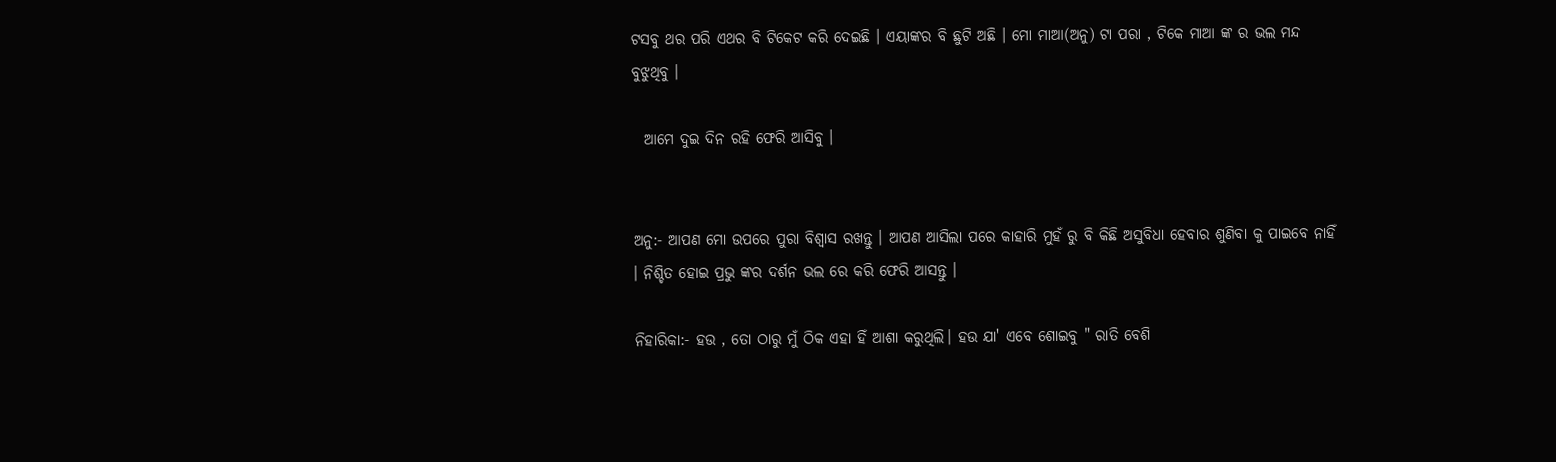ଟସବୁ ଥର ପରି ଏଥର ବି ଟିକେଟ କରି ଦେଇଛି । ଏୟାଙ୍କର ବି ଛୁଟି ଅଛି । ମୋ ମାଆ(ଅନୁ) ଟା ପରା , ଟିକେ ମାଆ ଙ୍କ ର ଭଲ ମନ୍ଦ ବୁଝୁଥିବୁ ।

  ଆମେ ଦୁଇ ଦିନ ରହି ଫେରି ଆସିବୁ ।


ଅନୁ:- ଆପଣ ମୋ ଉପରେ ପୁରା ବିଶ୍ୱାସ ରଖନ୍ତୁ । ଆପଣ ଆସିଲା ପରେ କାହାରି ମୁହଁ ରୁ ବି କିଛି ଅସୁବିଧା ହେବାର ଶୁଣିବା କୁ ପାଇବେ ନାହିଁ । ନିଶ୍ଚିତ ହୋଇ ପ୍ରଭୁ ଙ୍କର ଦର୍ଶନ ଭଲ ରେ କରି ଫେରି ଆସନ୍ତୁ ।

ନିହାରିକା:- ହଉ , ତୋ ଠାରୁ ମୁଁ ଠିକ ଏହା ହିଁ ଆଶା କରୁଥିଲି। ହଉ ଯା' ଏବେ ଶୋଇବୁ " ରାତି ବେଶି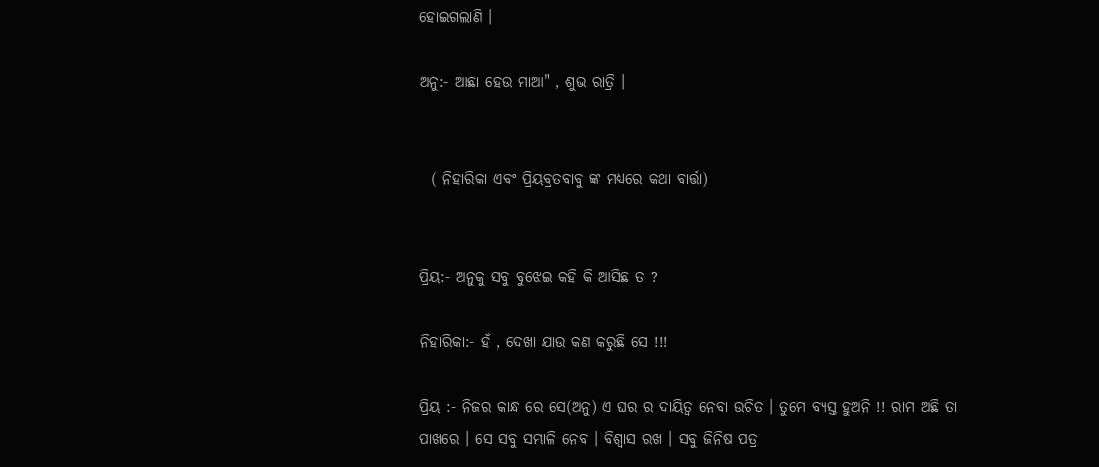ହୋଇଗଲାଣି ।

ଅନୁ:- ଆଛା ହେଉ ମାଆ" , ଶୁଭ ରାତ୍ରି ।


  ( ନିହାରିକା ଏବଂ ପ୍ରିୟବ୍ରତବାବୁ ଙ୍କ ମଧ୍ୟରେ କଥା ବାର୍ତ୍ତା)


ପ୍ରିୟ:- ଅନୁକୁ ସବୁ ବୁଝେଇ କହି କି ଆସିଛ ତ ?

ନିହାରିକା:- ହଁ , ଦେଖା ଯାଉ କଣ କରୁଛି ସେ !!!

ପ୍ରିୟ :- ନିଜର କାନ୍ଧ ରେ ସେ(ଅନୁ) ଏ ଘର ର ଦାୟିତ୍ୱ ନେବା ଉଚିତ । ତୁମେ ବ୍ୟସ୍ତ ହୁଅନି !! ରାମ ଅଛି ତା ପାଖରେ । ସେ ସବୁ ସମ୍ଭାଳି ନେବ । ବିଶ୍ୱାସ ରଖ । ସବୁ ଜିନିଷ ପତ୍ର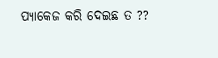ପ୍ୟାକେଜ କରି ଦେଇଛ ତ ??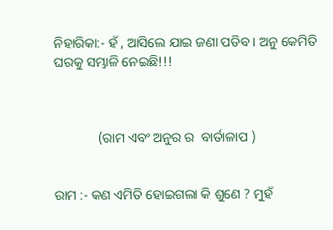ନିହାରିକା:- ହଁ , ଆସିଲେ ଯାଇ ଜଣା ପଡିବ । ଅନୁ କେମିତି ଘରକୁ ସମ୍ଭାଳି ନେଇଛି!!!



             (ରାମ ଏବଂ ଅନୁର ର  ବାର୍ତାଳାପ )


ରାମ :- କଣ ଏମିତି ହୋଇଗଲା କି ଶୁଣେ ? ମୁହଁ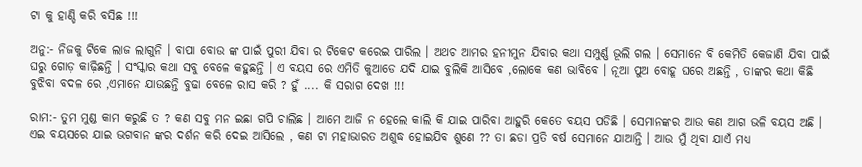ଟା କୁ ହାଣ୍ଡି କରି ବସିଛ !!!

ଅନୁ:- ନିଜକୁ ଟିକେ ଲାଜ ଲାଗୁନି । ବାପା ବୋଉ ଙ୍କ ପାଇଁ ପୁରୀ ଯିବା ର ଟିକେଟ କରେଇ ପାରିଲ । ଅଥଚ ଆମର ହନୀମୁନ ଯିବାର କଥା ସମ୍ପୁର୍ଣ୍ଣ ଭୂଲି ଗଲ । ସେମାନେ ବି କେମିତି କେଜାଣି ଯିବା ପାଇଁ ଘରୁ ଗୋଡ଼ କାଢ଼ିଛନ୍ତି । ସଂସ୍କାର କଥା ସବୁ ବେଳେ କହୁଛନ୍ତି । ଏ ବୟସ ରେ ଏମିତି କୁଆଡେ ଯଦି ଯାଇ ବୁଲିକି ଆସିବେ ,ଲୋକେ କଣ ଭାବିବେ । ନୂଆ ପୁଅ ବୋହୂ ଘରେ ଅଛନ୍ତି , ତାଙ୍କର କଥା କିଛି ବୁଝିବା ବଦଳ ରେ ,ଏମାନେ ଯାଉଛନ୍ତି ବୁଢା ବେଳେ ରାସ କରି ? ହୁଁ .... କି ସରାଗ ଦେଖ !!!

ରାମ:- ତୁମ ମୁଣ୍ଡ କାମ କରୁଛି ତ ? କଣ ସବୁ ମନ ଇଛା ଗପି ଚାଲିଛ । ଆମେ ଆଜି ନ ହେଲେ କାଲି କି ଯାଇ ପାରିବା ଆହୁରି କେତେ ବୟସ ପଡିଛି । ସେମାନଙ୍କର ଆଉ କଣ ଆଗ ଭଳି ବୟସ ଅଛି । ଏଇ ବୟସରେ ଯାଇ ଭଗବାନ ଙ୍କର ଦର୍ଶନ କରି ଦେଇ ଆସିଲେ , କଣ ଟା ମହାଭାରତ ଅଶୁଦ୍ଧ ହୋଇଯିବ ଶୁଣେ ?? ତା ଛଡା ପ୍ରତି ବର୍ଷ ସେମାନେ ଯାଆନ୍ତି । ଆଉ ମୁଁ ଥିବା ଯାଏଁ ମଧ୍ୟ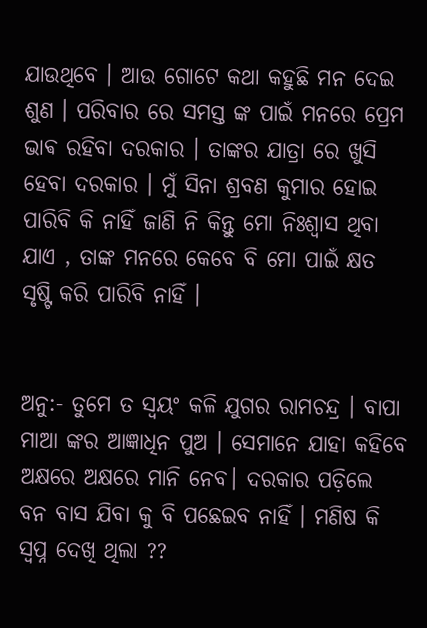ଯାଉଥିବେ । ଆଉ ଗୋଟେ କଥା କହୁଛି ମନ ଦେଇ ଶୁଣ । ପରିବାର ରେ ସମସ୍ତ ଙ୍କ ପାଇଁ ମନରେ ପ୍ରେମ ଭାଵ ରହିବା ଦରକାର । ତାଙ୍କର ଯାତ୍ରା ରେ ଖୁସି ହେବା ଦରକାର । ମୁଁ ସିନା ଶ୍ରବଣ କୁମାର ହୋଇ ପାରିବି କି ନାହିଁ ଜାଣି ନି କିନ୍ତୁ ମୋ ନିଃଶ୍ୱାସ ଥିବା ଯାଏ , ତାଙ୍କ ମନରେ କେବେ ବି ମୋ ପାଇଁ କ୍ଷତ ସୃଷ୍ଟି କରି ପାରିବି ନାହିଁ ।


ଅନୁ:- ତୁମେ ତ ସ୍ୱୟଂ କଳି ଯୁଗର ରାମଚନ୍ଦ୍ର । ବାପା ମାଆ ଙ୍କର ଆଜ୍ଞାଧିନ ପୁଅ । ସେମାନେ ଯାହା କହିବେ ଅକ୍ଷରେ ଅକ୍ଷରେ ମାନି ନେବ। ଦରକାର ପଡ଼ିଲେ ବନ ବାସ ଯିବା କୁ ବି ପଛେଇବ ନାହିଁ । ମଣିଷ କି ସ୍ୱପ୍ନ ଦେଖି ଥିଲା ??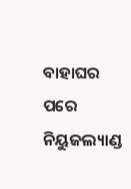ବାହାଘର ପରେ ନିୟୁଜଲ୍ୟାଣ୍ଡ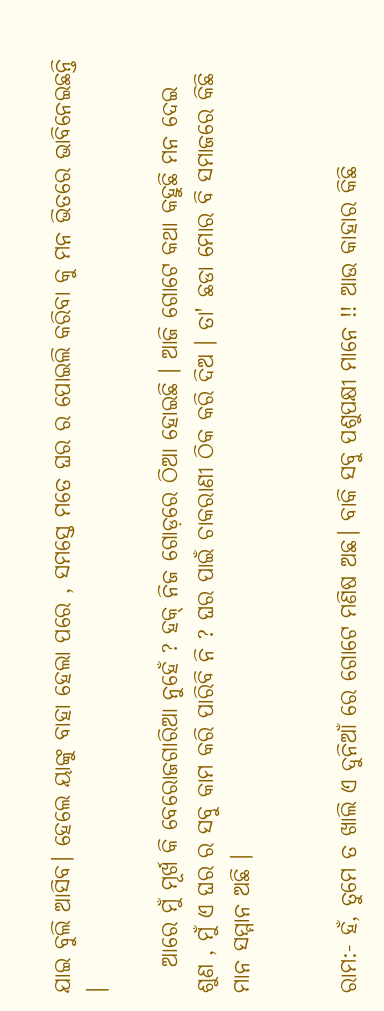ଯାଇ ବୁଲି ଆସିବ। ହେଲେ ୟାଙ୍କୁ ବାହା ହେଲା ପରେ , ସମସ୍ତେ ମତେ ଘର ର ପୋଇଲି କରିବା କୁ ମନ ଭିତରେ ଭାବିନେଇଛନ୍ତି ।

   ଆରେ ମୁଁ ମୂର୍ଖ କି ବେରୋଜଗାରିଆ ନୁହେଁ ? ହକ୍ ନିଜ ଗୋଡ଼ରେ ଠିଆ ହୋଇଛି । ଆଜି ଗୋଟେ କଥା କହୁଛି ମନ ଦେଇ ଶୁଣ , ମୁଁ ଏ ଘର ର ସବୁ କାମ କରି ପାରିବି ନି ? ଘର ପାଇଁ ଚାକରାଣୀ ଠିକ କରି ଦିଅ । ତା' ଛଡା ମୋର ବି ସମାଜରେ କିଛି ମାନ ସମ୍ମାନ ଅଛି ।


ରାମ:- ହଁ, ତୁମେ ତ ଖାଲି ଏ ଦୁନିଆଁ ରେ ଗୋଟେ ମଣିଷ ଅଛ। ବାକି ସବୁ ପଶୁପକ୍ଷୀ ମାନେ !! ଆଉ କାହାର କିଛି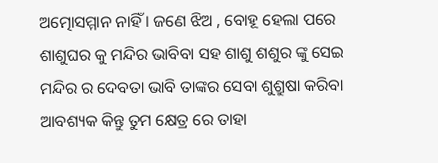ଅତ୍ମୋସମ୍ମାନ ନାହିଁ । ଜଣେ ଝିଅ , ବୋହୂ ହେଲା ପରେ ଶାଶୁଘର କୁ ମନ୍ଦିର ଭାବିବା ସହ ଶାଶୁ ଶଶୁର ଙ୍କୁ ସେଇ ମନ୍ଦିର ର ଦେବତା ଭାବି ତାଙ୍କର ସେବା ଶୁଶ୍ରୁଷା କରିବା ଆବଶ୍ୟକ କିନ୍ତୁ ତୁମ କ୍ଷେତ୍ର ରେ ତାହା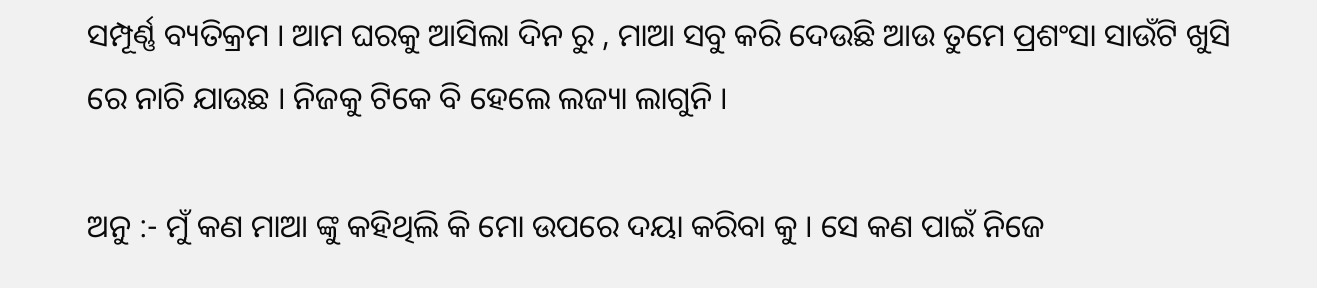ସମ୍ପୂର୍ଣ୍ଣ ବ୍ୟତିକ୍ରମ । ଆମ ଘରକୁ ଆସିଲା ଦିନ ରୁ , ମାଆ ସବୁ କରି ଦେଉଛି ଆଉ ତୁମେ ପ୍ରଶଂସା ସାଉଁଟି ଖୁସି ରେ ନାଚି ଯାଉଛ । ନିଜକୁ ଟିକେ ବି ହେଲେ ଲଜ୍ୟା ଲାଗୁନି ।

ଅନୁ :- ମୁଁ କଣ ମାଆ ଙ୍କୁ କହିଥିଲି କି ମୋ ଉପରେ ଦୟା କରିବା କୁ । ସେ କଣ ପାଇଁ ନିଜେ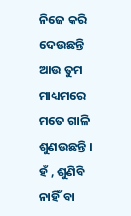ନିଜେ କରି ଦେଉଛନ୍ତି ଆଉ ତୁମ ମାଧ୍ୟମରେ ମତେ ଗାଳି ଶୁଣଉଛନ୍ତି । ହଁ , ଶୁଣିବି ନାହିଁ ବା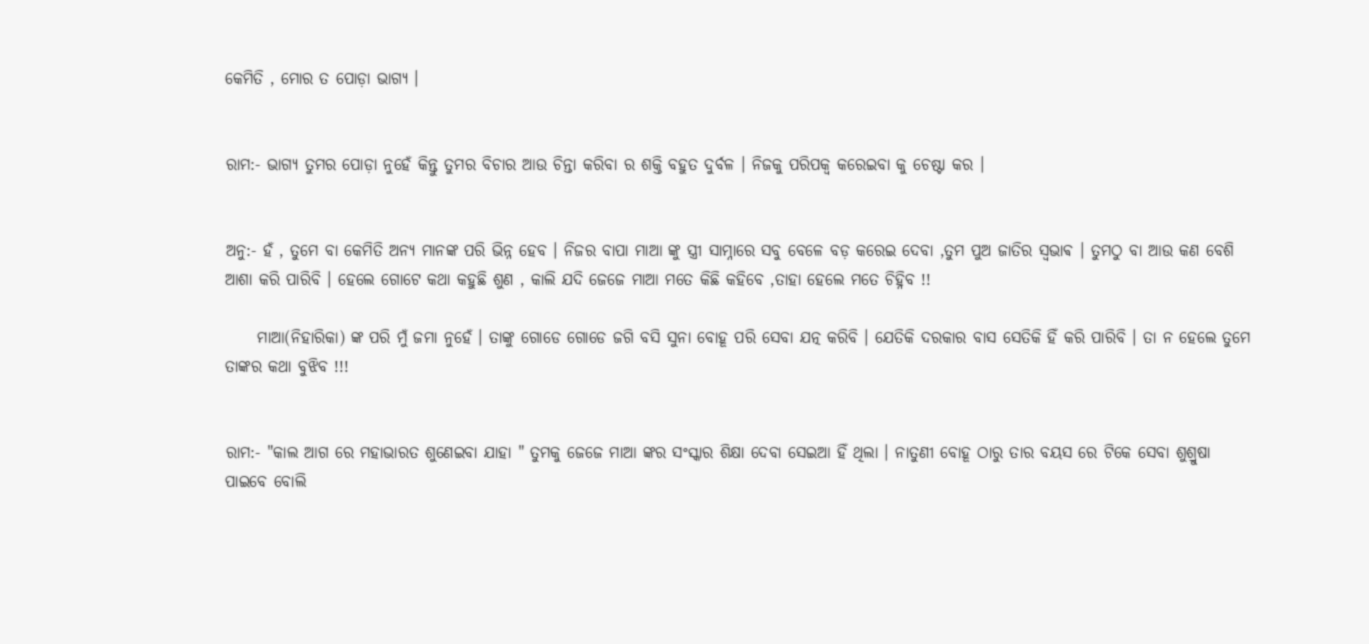କେମିତି , ମୋର ତ ପୋଡ଼ା ଭାଗ୍ୟ ।


ରାମ:- ଭାଗ୍ୟ ତୁମର ପୋଡ଼ା ନୁହେଁ କିନ୍ତୁ ତୁମର ବିଚାର ଆଉ ଚିନ୍ତା କରିବା ର ଶକ୍ତି ବହୁତ ଦୁର୍ବଳ । ନିଜକୁ ପରିପକ୍ଵ କରେଇବା କୁ ଚେଷ୍ଟା କର ।


ଅନୁ:- ହଁ , ତୁମେ ବା କେମିତି ଅନ୍ୟ ମାନଙ୍କ ପରି ଭିନ୍ନ ହେବ । ନିଜର ବାପା ମାଆ ଙ୍କୁ ସ୍ତ୍ରୀ ସାମ୍ନାରେ ସବୁ ବେଳେ ବଡ଼ କରେଇ ଦେବା ,ତୁମ ପୁଅ ଜାତିର ସ୍ଵଭାଵ । ତୁମଠୁ ବା ଆଉ କଣ ବେଶି ଆଶା କରି ପାରିବି । ହେଲେ ଗୋଟେ କଥା କହୁଛି ଶୁଣ , କାଲି ଯଦି ଜେଜେ ମାଆ ମତେ କିଛି କହିବେ ,ତାହା ହେଲେ ମତେ ଚିହ୍ନିବ !!

     ମାଆ(ନିହାରିକା) ଙ୍କ ପରି ମୁଁ ଜମା ନୁହେଁ । ତାଙ୍କୁ ଗୋଡେ ଗୋଡେ ଜଗି ବସି ସୁନା ବୋହୂ ପରି ସେବା ଯତ୍ନ କରିବି । ଯେତିକି ଦରକାର ବାସ ସେତିକି ହିଁ କରି ପାରିବି । ତା ନ ହେଲେ ତୁମେ ତାଙ୍କର କଥା ବୁଝିବ !!!


ରାମ:- "କାଲ ଆଗ ରେ ମହାଭାରତ ଶୁଣେଇବା ଯାହା " ତୁମକୁ ଜେଜେ ମାଆ ଙ୍କର ସଂସ୍କାର ଶିକ୍ଷା ଦେବା ସେଇଆ ହିଁ ଥିଲା । ନାତୁଣୀ ବୋହୂ ଠାରୁ ତାର ବୟସ ରେ ଟିକେ ସେବା ଶୁଶ୍ରୁଷା ପାଇବେ ବୋଲି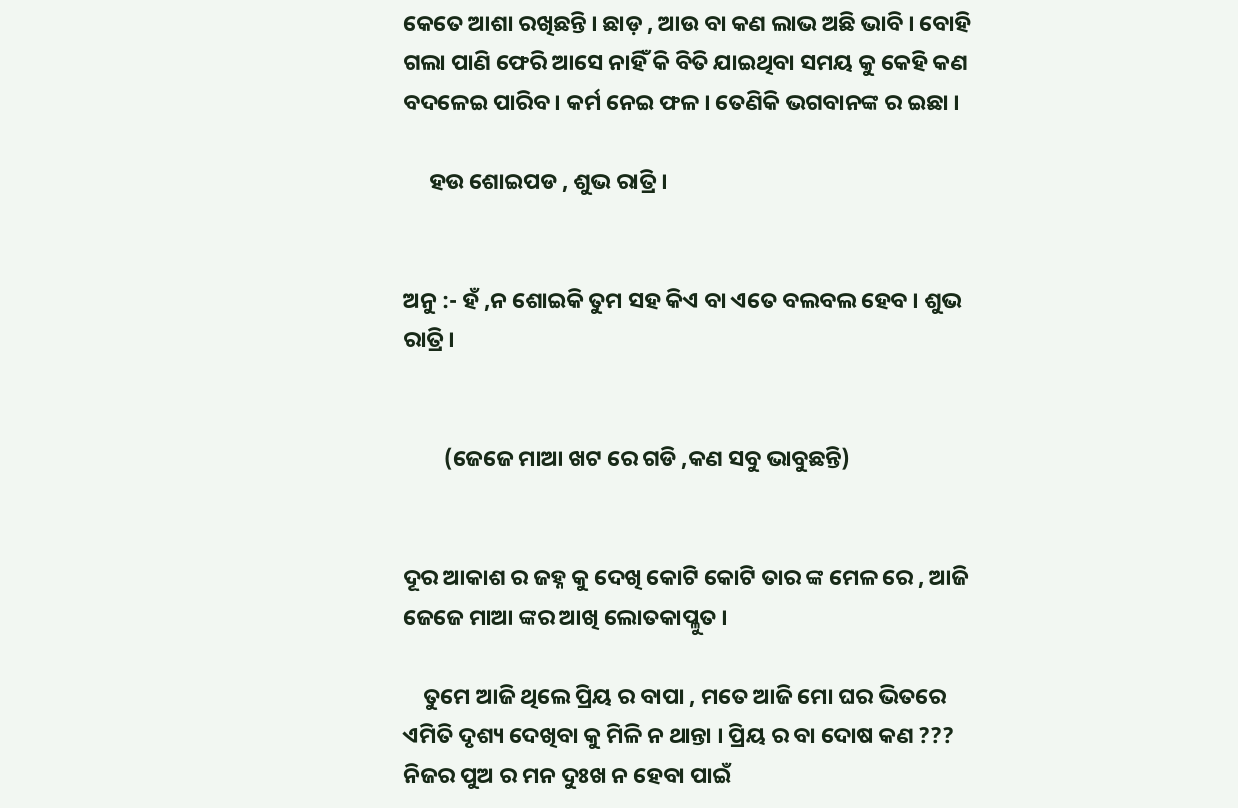କେତେ ଆଶା ରଖିଛନ୍ତି । ଛାଡ଼ , ଆଉ ବା କଣ ଲାଭ ଅଛି ଭାବି । ବୋହି ଗଲା ପାଣି ଫେରି ଆସେ ନାହିଁ କି ବିତି ଯାଇଥିବା ସମୟ କୁ କେହି କଣ ବଦଳେଇ ପାରିବ । କର୍ମ ନେଇ ଫଳ । ତେଣିକି ଭଗବାନଙ୍କ ର ଇଛା ।

     ହଉ ଶୋଇପଡ , ଶୁଭ ରାତ୍ରି ।


ଅନୁ :- ହଁ ,ନ ଶୋଇକି ତୁମ ସହ କିଏ ବା ଏତେ ବଲବଲ ହେବ । ଶୁଭ ରାତ୍ରି ।


        (ଜେଜେ ମାଆ ଖଟ ରେ ଗଡି ,କଣ ସବୁ ଭାବୁଛନ୍ତି)


ଦୂର ଆକାଶ ର ଜହ୍ନ କୁ ଦେଖି କୋଟି କୋଟି ତାର ଙ୍କ ମେଳ ରେ , ଆଜି ଜେଜେ ମାଆ ଙ୍କର ଆଖି ଲୋତକାପ୍ଳୁତ ।

    ତୁମେ ଆଜି ଥିଲେ ପ୍ରିୟ ର ବାପା , ମତେ ଆଜି ମୋ ଘର ଭିତରେ ଏମିତି ଦୃଶ୍ୟ ଦେଖିବା କୁ ମିଳି ନ ଥାନ୍ତା । ପ୍ରିୟ ର ବା ଦୋଷ କଣ ??? ନିଜର ପୁଅ ର ମନ ଦୁଃଖ ନ ହେବା ପାଇଁ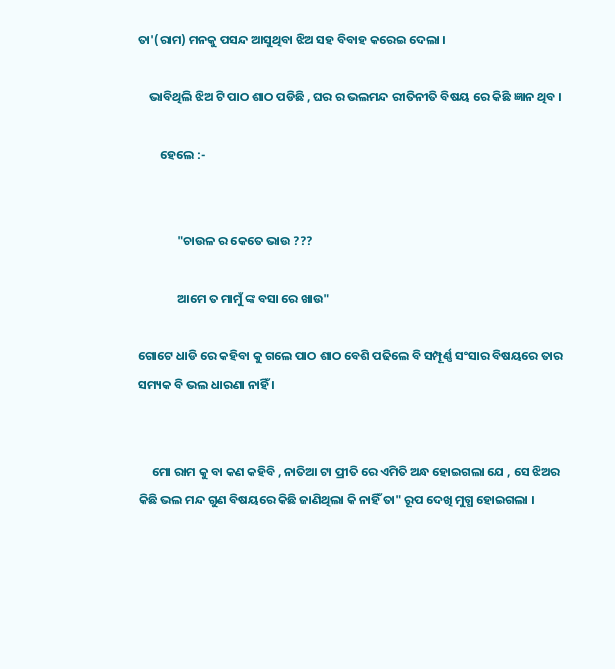ତା'(ରାମ) ମନକୁ ପସନ୍ଦ ଆସୁଥିବା ଝିଅ ସହ ବିବାହ କରେଇ ଦେଲା ।

    ଭାବିଥିଲି ଝିଅ ଟି ପାଠ ଶାଠ ପଡିଛି , ଘର ର ଭଲମନ୍ଦ ରୀତିନୀତି ବିଷୟ ରେ କିଛି ଜ୍ଞାନ ଥିବ ।

        ହେଲେ :-


              "ଚାଉଳ ର କେତେ ଭାଉ ???

              ଆମେ ତ ମାମୁଁ ଙ୍କ ବସା ରେ ଖାଉ"

ଗୋଟେ ଧାଡି ରେ କହିବା କୁ ଗଲେ ପାଠ ଶାଠ ବେଶି ପଢିଲେ ବି ସମ୍ପୂର୍ଣ୍ଣ ସଂସାର ବିଷୟରେ ତାର ସମ୍ୟକ ବି ଭଲ ଧାରଣା ନାହିଁ ।


     ମୋ ରାମ କୁ ବା କଣ କହିବି , ନାତିଆ ଟା ପ୍ରୀତି ରେ ଏମିତି ଅନ୍ଧ ହୋଇଗଲା ଯେ , ସେ ଝିଅର କିଛି ଭଲ ମନ୍ଦ ଗୁଣ ବିଷୟରେ କିଛି ଜାଣିଥିଲା କି ନାହିଁ ତା" ରୂପ ଦେଖି ମୁଗ୍ଧ ହୋଇଗଲା ।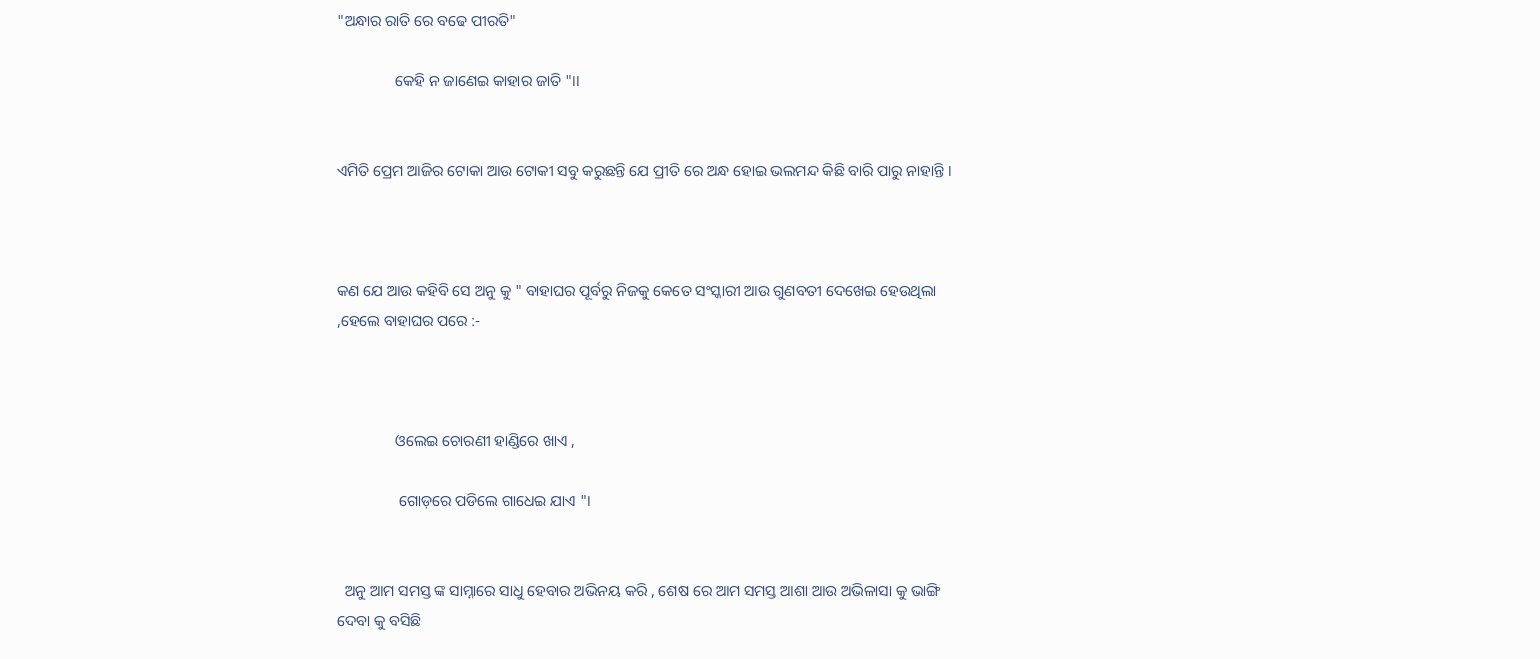"ଅନ୍ଧାର ରାତି ରେ ବଢେ ପୀରତି"

               କେହି ନ ଜାଣେଇ କାହାର ଜାତି "।।


ଏମିତି ପ୍ରେମ ଆଜିର ଟୋକା ଆଉ ଟୋକୀ ସବୁ କରୁଛନ୍ତି ଯେ ପ୍ରୀତି ରେ ଅନ୍ଧ ହୋଇ ଭଲମନ୍ଦ କିଛି ବାରି ପାରୁ ନାହାନ୍ତି ।



କଣ ଯେ ଆଉ କହିବି ସେ ଅନୁ କୁ " ବାହାଘର ପୂର୍ବରୁ ନିଜକୁ କେତେ ସଂସ୍କାରୀ ଆଉ ଗୁଣବତୀ ଦେଖେଇ ହେଉଥିଲା ,ହେଲେ ବାହାଘର ପରେ :-



               ଓଲେଇ ଚୋରଣୀ ହାଣ୍ଡିରେ ଖାଏ ,

                ଗୋଡ଼ରେ ପଡିଲେ ଗାଧେଇ ଯାଏ "।


  ଅନୁ ଆମ ସମସ୍ତ ଙ୍କ ସାମ୍ନାରେ ସାଧୁ ହେବାର ଅଭିନୟ କରି , ଶେଷ ରେ ଆମ ସମସ୍ତ ଆଶା ଆଉ ଅଭିଳାସା କୁ ଭାଙ୍ଗି ଦେବା କୁ ବସିଛି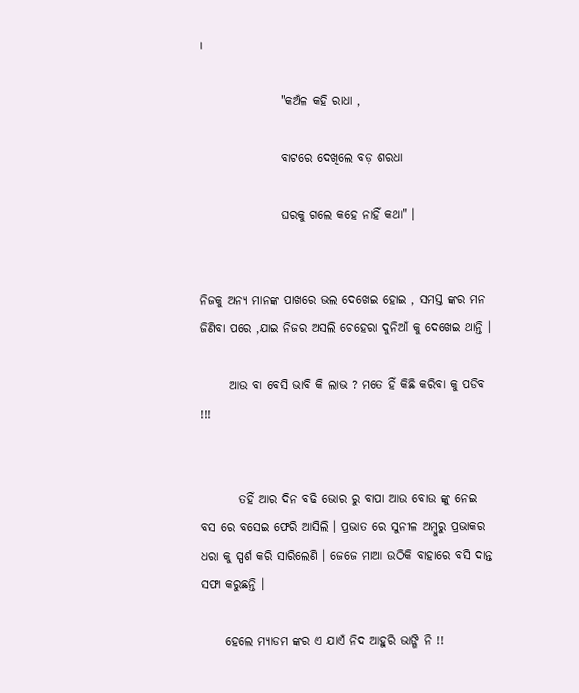।

                 "କଅଁଳ କହି ରାଧା ,

                 ବାଟରେ ଦେଖିଲେ ବଡ଼ ଶରଧା

                 ଘରକୁ ଗଲେ କହେ ନାହିଁ କଥା" ।


ନିଜକୁ ଅନ୍ୟ ମାନଙ୍କ ପାଖରେ ଭଲ ଦେଖେଇ ହୋଇ , ସମସ୍ତ ଙ୍କର ମନ ଜିଣିବା ପରେ ,ଯାଇ ନିଜର ଅସଲି ଚେହେରା ଦୁନିଆଁ କୁ ଦେଖେଇ ଥାନ୍ତି ।

      ଆଉ ବା ବେସି ଭାବି କି ଲାଭ ? ମତେ ହିଁ କିଛି କରିବା କୁ ପଡିବ !!!


        ତହିଁ ଆର ଦିନ ବଢି ଭୋର ରୁ ବାପା ଆଉ ବୋଉ ଙ୍କୁ ନେଇ ବସ ରେ ବସେଇ ଫେରି ଆସିଲି । ପ୍ରଭାତ ରେ ସୁନୀଳ ଅମ୍ବୁରୁ ପ୍ରଭାକର ଧରା କୁ ସ୍ପର୍ଶ କରି ସାରିଲେଣି । ଜେଜେ ମାଆ ଉଠିକି ବାହାରେ ବସି ଦାନ୍ତ ସଫା କରୁଛନ୍ତି ।

     ହେଲେ ମ୍ୟାଡମ ଙ୍କର ଏ ଯାଏଁ ନିଦ ଆହୁରି ଭାଙ୍ଗି ନି !!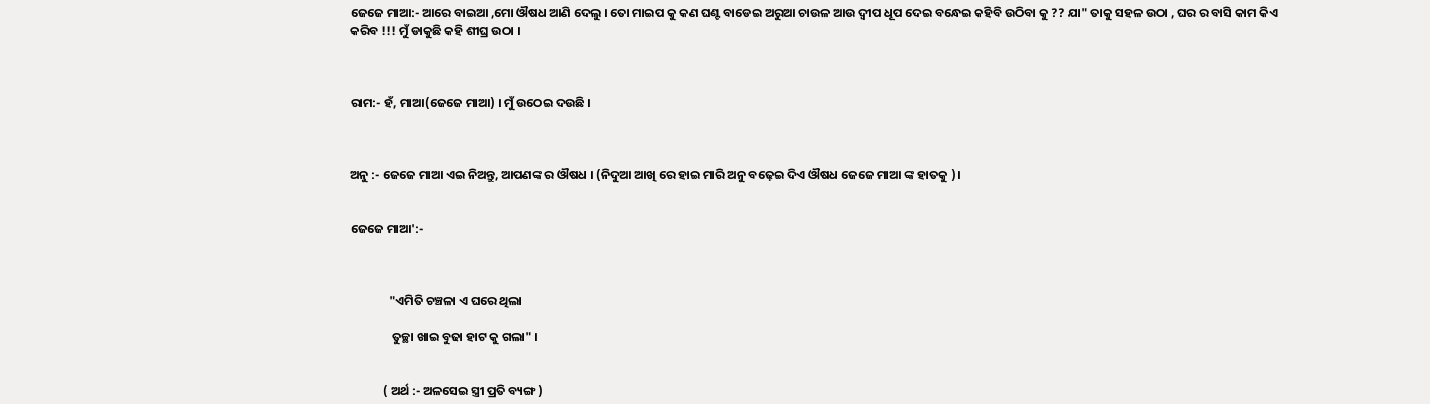ଜେଜେ ମାଆ:- ଆରେ ବାଇଆ ,ମୋ ଔଷଧ ଆଣି ଦେଲୁ । ତୋ ମାଇପ କୁ କଣ ଘଣ୍ଟ ବାଡେଇ ଅରୁଆ ଚାଉଳ ଆଉ ଦ୍ୱୀପ ଧୂପ ଦେଇ ବନ୍ଧେଇ କହିବି ଉଠିବା କୁ ?? ଯା" ତାକୁ ସହଳ ଉଠା , ଘର ର ବାସି କାମ କିଏ କରିବ !!! ମୁଁ ଡାକୁଛି କହି ଶୀଘ୍ର ଉଠା ।



ରାମ:- ହଁ, ମାଆ(ଜେଜେ ମାଆ) । ମୁଁ ଉଠେଇ ଦଉଛି ।



ଅନୁ :- ଜେଜେ ମାଆ ଏଇ ନିଅନ୍ତୁ, ଆପଣଙ୍କ ର ଔଷଧ । (ନିଦୁଆ ଆଖି ରେ ହାଇ ମାରି ଅନୁ ବଢ଼େଇ ଦିଏ ଔଷଧ ଜେଜେ ମାଆ ଙ୍କ ହାତକୁ )।


ଜେଜେ ମାଆ':-



              "ଏମିତି ଚଞ୍ଚଳା ଏ ଘରେ ଥିଲା

               ତୁଚ୍ଛା ଖାଇ ବୁଢା ହାଟ କୁ ଗଲା" ।


            ( ଅର୍ଥ :- ଅଳସେଇ ସ୍ତ୍ରୀ ପ୍ରତି ବ୍ୟଙ୍ଗ )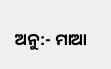ଅନୁ:- ମାଆ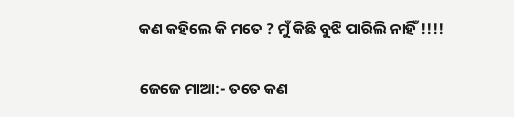କଣ କହିଲେ କି ମତେ ? ମୁଁ କିଛି ବୁଝି ପାରିଲି ନାହିଁ !!!!


ଜେଜେ ମାଆ:- ତତେ କଣ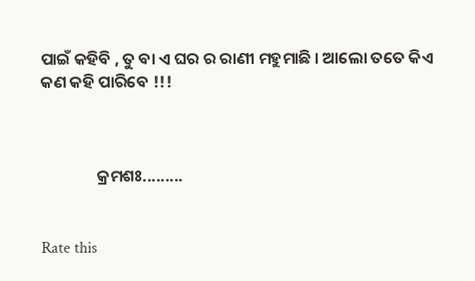ପାଇଁ କହିବି , ତୁ ବା ଏ ଘର ର ରାଣୀ ମହୁମାଛି । ଆଲୋ ତତେ କିଏ କଣ କହି ପାରିବେ !!!



               କ୍ରମଶଃ.........


Rate this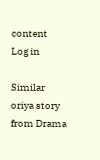content
Log in

Similar oriya story from Drama